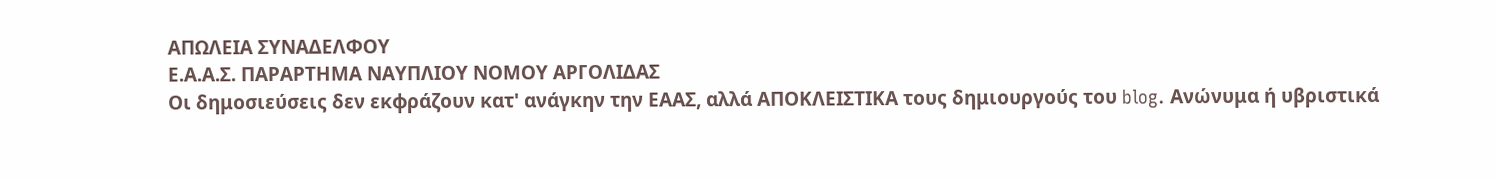ΑΠΩΛΕΙΑ ΣΥΝΑΔΕΛΦΟΥ
Ε.Α.Α.Σ. ΠΑΡΑΡΤΗΜΑ ΝΑΥΠΛΙΟΥ ΝΟΜΟΥ ΑΡΓΟΛΙΔΑΣ
Οι δημοσιεύσεις δεν εκφράζουν κατ' ανάγκην την ΕΑΑΣ, αλλά ΑΠΟΚΛΕΙΣΤΙΚΑ τους δημιουργούς του blog. Ανώνυμα ή υβριστικά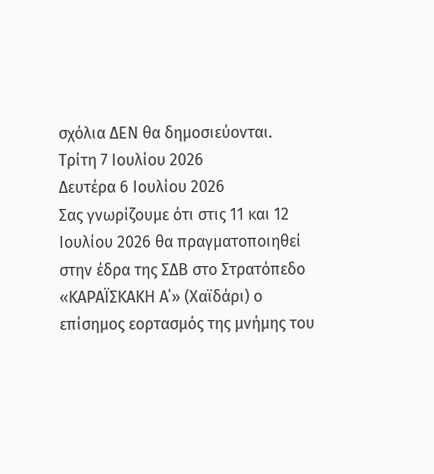σχόλια ΔΕΝ θα δημοσιεύονται.
Τρίτη 7 Ιουλίου 2026
Δευτέρα 6 Ιουλίου 2026
Σας γνωρίζουμε ότι στις 11 και 12 Ιουλίου 2026 θα πραγματοποιηθεί στην έδρα της ΣΔΒ στο Στρατόπεδο «ΚΑΡΑΪΣΚΑΚΗ Α΄» (Χαϊδάρι) ο επίσημος εορτασμός της μνήμης του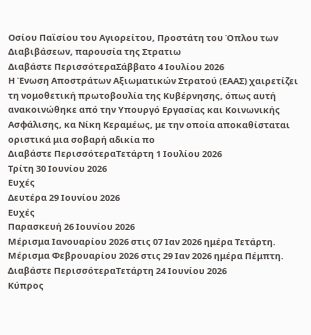Οσίου Παϊσίου του Αγιορείτου, Προστάτη του Όπλου των Διαβιβάσεων, παρουσία της Στρατιω
Διαβάστε ΠερισσότεραΣάββατο 4 Ιουλίου 2026
Η Ένωση Αποστράτων Αξιωματικών Στρατού (ΕΑΑΣ) χαιρετίζει τη νομοθετική πρωτοβουλία της Κυβέρνησης, όπως αυτή ανακοινώθηκε από την Υπουργό Εργασίας και Κοινωνικής Ασφάλισης, κα Νίκη Κεραμέως, με την οποία αποκαθίσταται οριστικά μια σοβαρή αδικία πο
Διαβάστε ΠερισσότεραΤετάρτη 1 Ιουλίου 2026
Τρίτη 30 Ιουνίου 2026
Ευχές
Δευτέρα 29 Ιουνίου 2026
Ευχές
Παρασκευή 26 Ιουνίου 2026
Μέρισμα Ιανουαρίου 2026 στις 07 Ιαν 2026 ημέρα Τετάρτη.
Μέρισμα Φεβρουαρίου 2026 στις 29 Ιαν 2026 ημέρα Πέμπτη.
Διαβάστε ΠερισσότεραΤετάρτη 24 Ιουνίου 2026
Κύπρος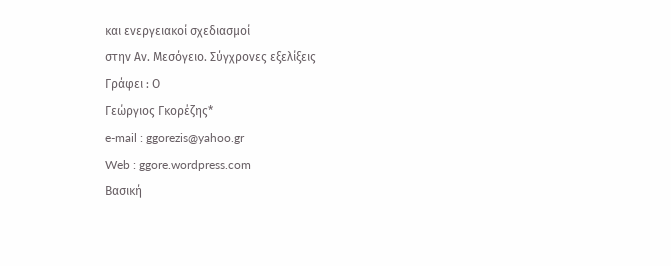και ενεργειακοί σχεδιασμοί
στην Αν. Μεσόγειο. Σύγχρονες εξελίξεις
Γράφει : Ο
Γεώργιος Γκορέζης*
e-mail : ggorezis@yahoo.gr
Web : ggore.wordpress.com
Βασική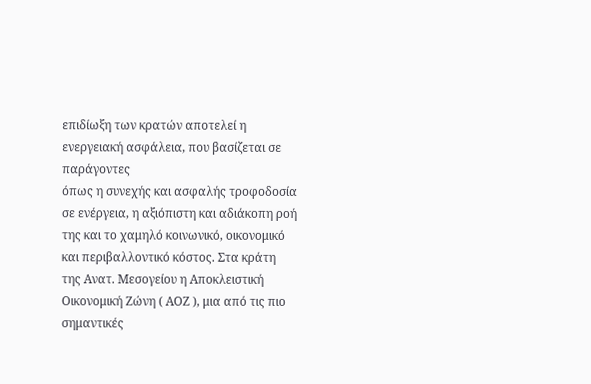επιδίωξη των κρατών αποτελεί η ενεργειακή ασφάλεια, που βασίζεται σε παράγοντες
όπως η συνεχής και ασφαλής τροφοδοσία σε ενέργεια, η αξιόπιστη και αδιάκοπη ροή
της και το χαμηλό κοινωνικό, οικονομικό και περιβαλλοντικό κόστος. Στα κράτη
της Ανατ. Μεσογείου η Αποκλειστική Οικονομική Ζώνη ( ΑΟΖ ), μια από τις πιο
σημαντικές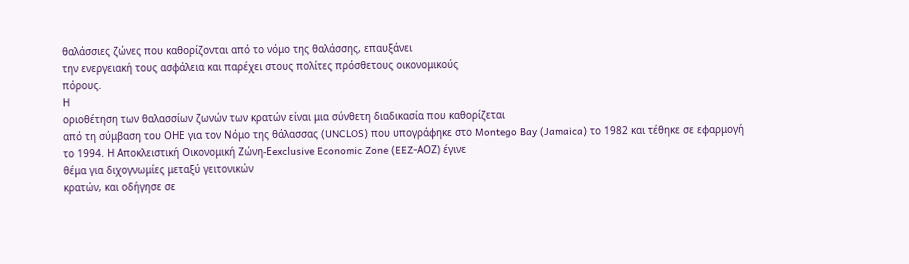θαλάσσιες ζώνες που καθορίζονται από το νόμο της θαλάσσης, επαυξάνει
την ενεργειακή τους ασφάλεια και παρέχει στους πολίτες πρόσθετους οικονομικούς
πόρους.
Η
οριοθέτηση των θαλασσίων ζωνών των κρατών είναι μια σύνθετη διαδικασία που καθορίζεται
από τη σύμβαση του ΟΗΕ για τον Νόμο της θάλασσας (UNCLOS) που υπογράφηκε στο Montego Bay (Jamaica) το 1982 και τέθηκε σε εφαρμογή
το 1994. Η Αποκλειστική Οικονομική Ζώνη-Εexclusive Economic Zone (EEZ-ΑΟΖ) έγινε
θέμα για διχογνωμίες μεταξύ γειτονικών
κρατών, και οδήγησε σε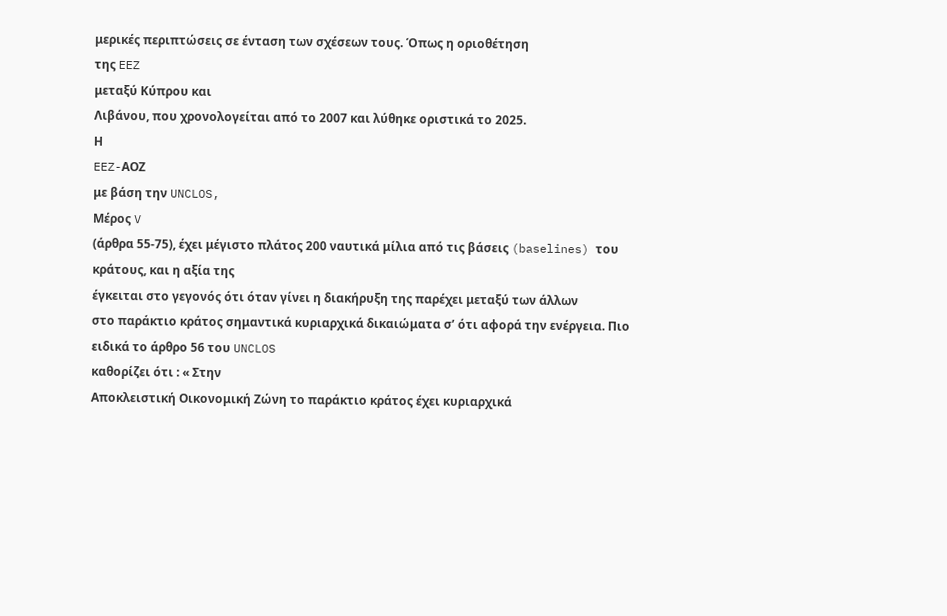μερικές περιπτώσεις σε ένταση των σχέσεων τους. Όπως η οριοθέτηση
της EEZ
μεταξύ Κύπρου και
Λιβάνου, που χρονολογείται από το 2007 και λύθηκε οριστικά το 2025.
Η
EEZ-ΑΟΖ
με βάση την UNCLOS,
Μέρος V
(άρθρα 55-75), έχει μέγιστο πλάτος 200 ναυτικά μίλια από τις βάσεις (baselines) του κράτους, και η αξία της
έγκειται στο γεγονός ότι όταν γίνει η διακήρυξη της παρέχει μεταξύ των άλλων
στο παράκτιο κράτος σημαντικά κυριαρχικά δικαιώματα σ’ ότι αφορά την ενέργεια. Πιο
ειδικά το άρθρο 56 του UNCLOS
καθορίζει ότι : « Στην
Αποκλειστική Οικονομική Ζώνη το παράκτιο κράτος έχει κυριαρχικά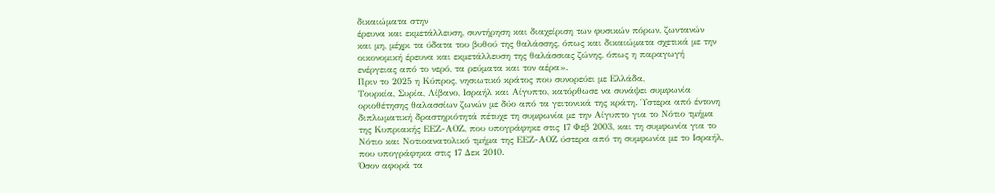δικαιώματα στην
έρευνα και εκμετάλλευση, συντήρηση και διαχείριση των φυσικών πόρων, ζωντανών
και μη, μέχρι τα ύδατα του βυθού της θαλάσσης, όπως και δικαιώματα σχετικά με την
οικονομική έρευνα και εκμετάλλευση της θαλάσσιας ζώνης, όπως η παραγωγή
ενέργειας από το νερό, τα ρεύματα και τον αέρα».
Πριν το 2025 η Κύπρος, νησιωτικό κράτος που συνορεύει με Ελλάδα,
Τουρκία, Συρία, Λίβανο, Ισραήλ και Αίγυπτο, κατόρθωσε να συνάψει συμφωνία
οριοθέτησης θαλασσίων ζωνών με δύο από τα γειτονικά της κράτη. Ύστερα από έντονη
διπλωματική δραστηριότητά πέτυχε τη συμφωνία με την Αίγυπτο για το Νότιο τμήμα
της Κυπριακής ΕΕΖ-ΑΟΖ, που υπογράφηκε στις 17 Φεβ 2003, και τη συμφωνία για το
Νότιο και Νοτιοανατολικό τμήμα της ΕΕΖ-ΑΟΖ ύστερα από τη συμφωνία με το Ισραήλ,
που υπογράφηκα στις 17 Δεκ 2010.
Όσον αφορά τα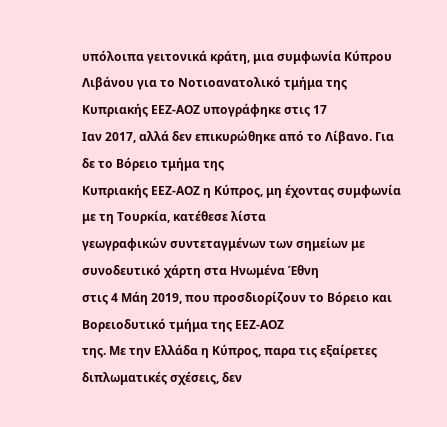υπόλοιπα γειτονικά κράτη, μια συμφωνία Κύπρου
Λιβάνου για το Νοτιοανατολικό τμήμα της Κυπριακής ΕΕΖ-ΑΟΖ υπογράφηκε στις 17
Ιαν 2017, αλλά δεν επικυρώθηκε από το Λίβανο. Για δε το Βόρειο τμήμα της
Κυπριακής ΕΕΖ-ΑΟΖ η Κύπρος, μη έχοντας συμφωνία με τη Τουρκία, κατέθεσε λίστα
γεωγραφικών συντεταγμένων των σημείων με συνοδευτικό χάρτη στα Ηνωμένα Έθνη
στις 4 Μάη 2019, που προσδιορίζουν το Βόρειο και Βορειοδυτικό τμήμα της ΕΕΖ-ΑΟΖ
της. Με την Ελλάδα η Κύπρος, παρα τις εξαίρετες διπλωματικές σχέσεις, δεν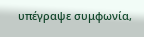υπέγραψε συμφωνία,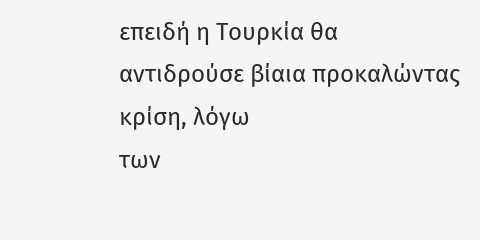επειδή η Τουρκία θα αντιδρούσε βίαια προκαλώντας κρίση, λόγω
των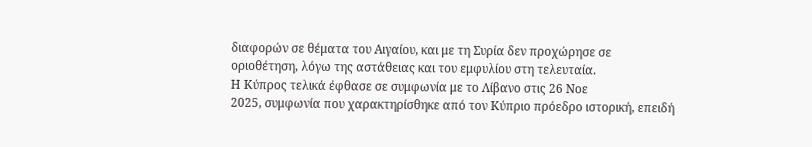διαφορών σε θέματα του Αιγαίου, και με τη Συρία δεν προχώρησε σε
οριοθέτηση, λόγω της αστάθειας και του εμφυλίου στη τελευταία.
Η Κύπρος τελικά έφθασε σε συμφωνία με το Λίβανο στις 26 Νοε
2025, συμφωνία που χαρακτηρίσθηκε από τον Κύπριο πρόεδρο ιστορική, επειδή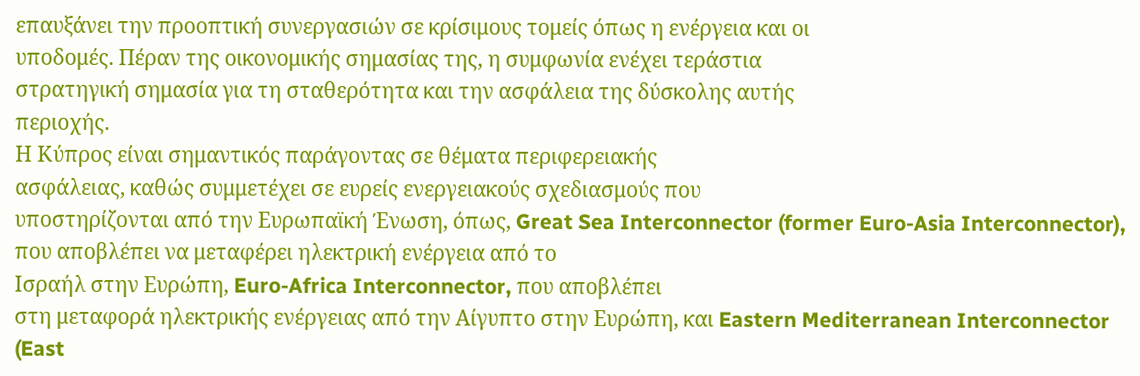επαυξάνει την προοπτική συνεργασιών σε κρίσιμους τομείς όπως η ενέργεια και οι
υποδομές. Πέραν της οικονομικής σημασίας της, η συμφωνία ενέχει τεράστια
στρατηγική σημασία για τη σταθερότητα και την ασφάλεια της δύσκολης αυτής
περιοχής.
Η Κύπρος είναι σημαντικός παράγοντας σε θέματα περιφερειακής
ασφάλειας, καθώς συμμετέχει σε ευρείς ενεργειακούς σχεδιασμούς που
υποστηρίζονται από την Ευρωπαϊκή Ένωση, όπως, Great Sea Interconnector (former Euro-Asia Interconnector), που αποβλέπει να μεταφέρει ηλεκτρική ενέργεια από το
Ισραήλ στην Ευρώπη, Euro-Africa Interconnector, που αποβλέπει
στη μεταφορά ηλεκτρικής ενέργειας από την Αίγυπτο στην Ευρώπη, και Eastern Mediterranean Interconnector (East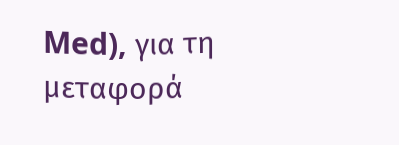Med), για τη μεταφορά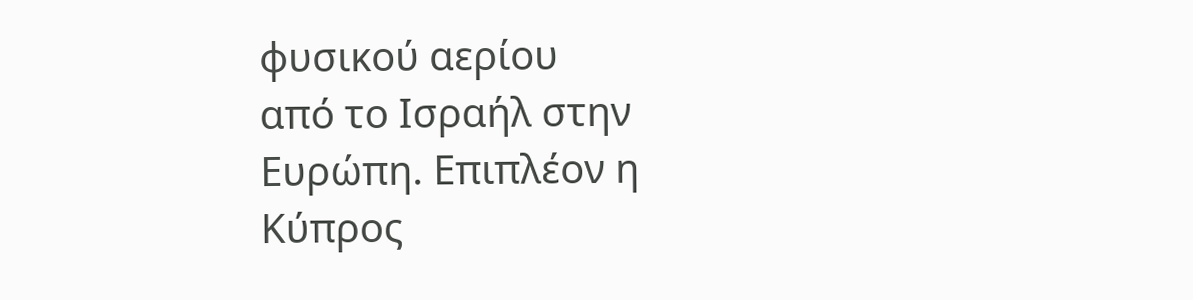φυσικού αερίου
από το Ισραήλ στην Ευρώπη. Επιπλέον η Κύπρος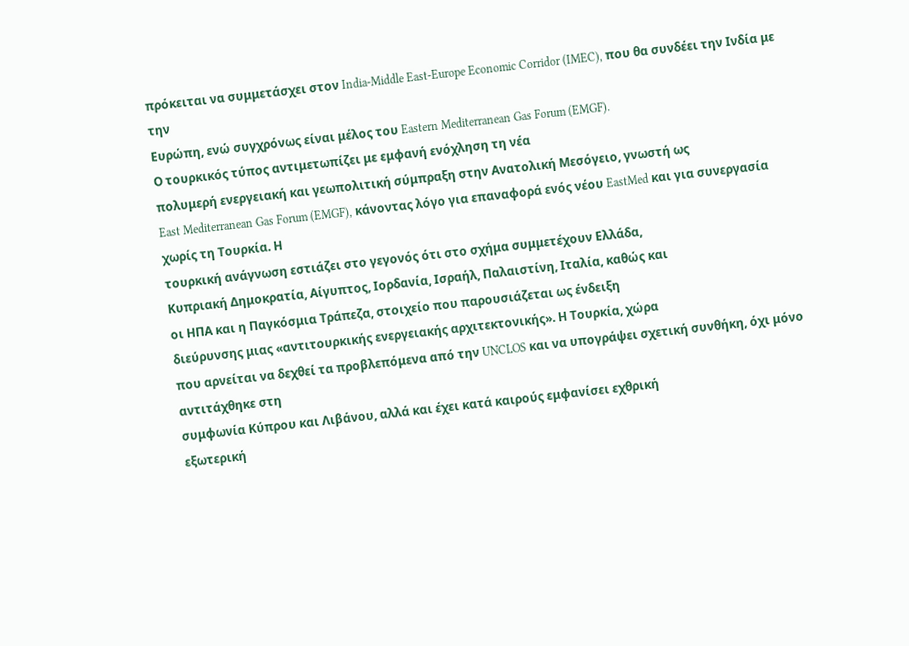πρόκειται να συμμετάσχει στον India-Middle East-Europe Economic Corridor (IMEC), που θα συνδέει την Ινδία με την
Ευρώπη, ενώ συγχρόνως είναι μέλος του Eastern Mediterranean Gas Forum (EMGF).
Ο τουρκικός τύπος αντιμετωπίζει με εμφανή ενόχληση τη νέα
πολυμερή ενεργειακή και γεωπολιτική σύμπραξη στην Ανατολική Μεσόγειο, γνωστή ως
East Mediterranean Gas Forum (EMGF), κάνοντας λόγο για επαναφορά ενός νέου EastMed και για συνεργασία χωρίς τη Τουρκία. Η
τουρκική ανάγνωση εστιάζει στο γεγονός ότι στο σχήμα συμμετέχουν Ελλάδα,
Κυπριακή Δημοκρατία, Αίγυπτος, Ιορδανία, Ισραήλ, Παλαιστίνη, Ιταλία, καθώς και
οι ΗΠΑ και η Παγκόσμια Τράπεζα, στοιχείο που παρουσιάζεται ως ένδειξη
διεύρυνσης μιας «αντιτουρκικής ενεργειακής αρχιτεκτονικής». Η Τουρκία, χώρα
που αρνείται να δεχθεί τα προβλεπόμενα από την UNCLOS και να υπογράψει σχετική συνθήκη, όχι μόνο αντιτάχθηκε στη
συμφωνία Κύπρου και Λιβάνου, αλλά και έχει κατά καιρούς εμφανίσει εχθρική
εξωτερική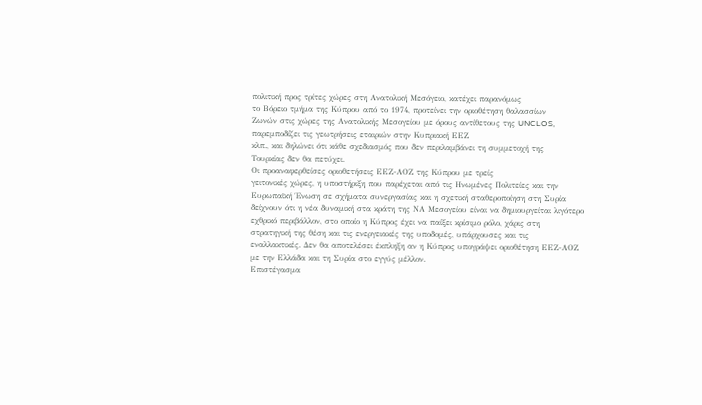πολιτική προς τρίτες χώρες στη Ανατολική Μεσόγειο, κατέχει παρανόμως
το Βόρειο τμήμα της Κύπρου από το 1974, προτείνει την οριοθέτηση θαλασσίων
Ζωνών στις χώρες της Ανατολικής Μεσογείου με όρους αντίθετους της UNCLOS, παρεμποδίζει τις γεωτρήσεις εταιριών στην Κυπριακή ΕΕΖ
κλπ., και δηλώνει ότι κάθε σχεδιασμός που δεν περιλαμβάνει τη συμμετοχή της
Τουρκίας δεν θα πετύχει.
Οι προαναφερθείσες οριοθετήσεις ΕΕΖ-ΑΟΖ της Κύπρου με τρείς
γειτονικές χώρες, η υποστήριξη που παρέχεται από τις Ηνωμένες Πολιτείες και την
Ευρωπαϊκή Ένωση σε σχήματα συνεργασίας και η σχετική σταθεροποίηση στη Συρία
δείχνουν ότι η νέα δυναμική στα κράτη της ΝΑ Μεσογείου είναι να δημιουργείται λιγότερο
εχθρικό περιβάλλον, στο οποίο η Κύπρος έχει να παίξει κρίσιμο ρόλο, χάρις στη
στρατηγική της θέση και τις ενεργειακές της υποδομές, υπάρχουσες και τις
εναλλακτικές. Δεν θα αποτελέσει έκπληξη αν η Κύπρος υπογράψει οριοθέτηση ΕΕΖ-ΑΟΖ
με την Ελλάδα και τη Συρία στο εγγύς μέλλον.
Επιστέγασμα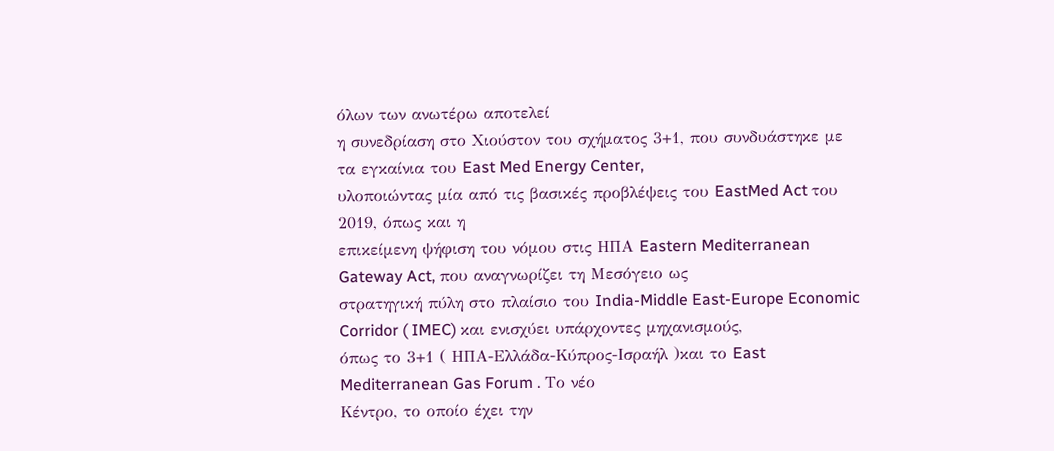όλων των ανωτέρω αποτελεί
η συνεδρίαση στο Χιούστον του σχήματος 3+1, που συνδυάστηκε με τα εγκαίνια του East Med Energy Center,
υλοποιώντας μία από τις βασικές προβλέψεις του EastMed Act του 2019, όπως και η
επικείμενη ψήφιση του νόμου στις ΗΠΑ Eastern Mediterranean Gateway Act, που αναγνωρίζει τη Μεσόγειο ως
στρατηγική πύλη στο πλαίσιο του India-Middle East-Europe Economic Corridor ( IMEC) και ενισχύει υπάρχοντες μηχανισμούς,
όπως το 3+1 ( ΗΠΑ-Ελλάδα-Κύπρος-Ισραήλ )και το East Mediterranean Gas Forum . Το νέο
Κέντρο, το οποίο έχει την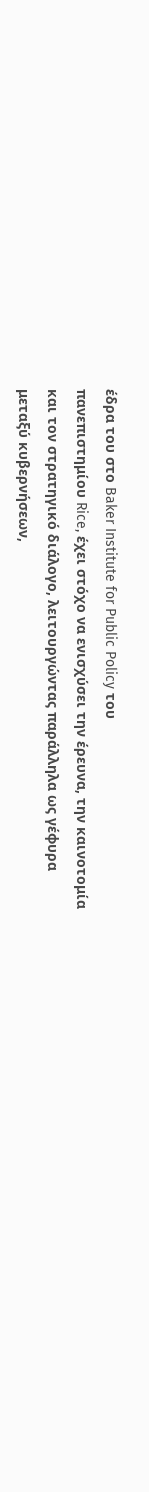έδρα του στο Baker Institute for Public Policy του
πανεπιστημίου Rice, έχει στόχο να ενισχύσει την έρευνα, την καινοτομία
και τον στρατηγικό διάλογο, λειτουργώντας παράλληλα ως γέφυρα
μεταξύ κυβερνήσεων,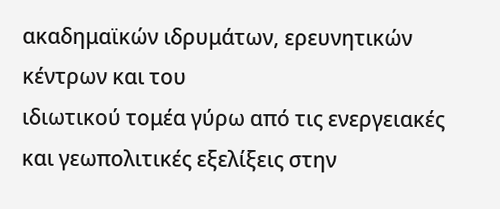ακαδημαϊκών ιδρυμάτων, ερευνητικών κέντρων και του
ιδιωτικού τομέα γύρω από τις ενεργειακές και γεωπολιτικές εξελίξεις στην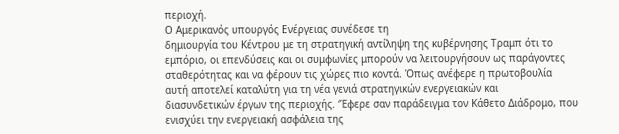περιοχή.
Ο Αμερικανός υπουργός Ενέργειας συνέδεσε τη
δημιουργία του Κέντρου με τη στρατηγική αντίληψη της κυβέρνησης Τραμπ ότι το
εμπόριο, οι επενδύσεις και οι συμφωνίες μπορούν να λειτουργήσουν ως παράγοντες
σταθερότητας και να φέρουν τις χώρες πιο κοντά. Όπως ανέφερε η πρωτοβουλία
αυτή αποτελεί καταλύτη για τη νέα γενιά στρατηγικών ενεργειακών και
διασυνδετικών έργων της περιοχής. ‘Έφερε σαν παράδειγμα τον Κάθετο Διάδρομο, που ενισχύει την ενεργειακή ασφάλεια της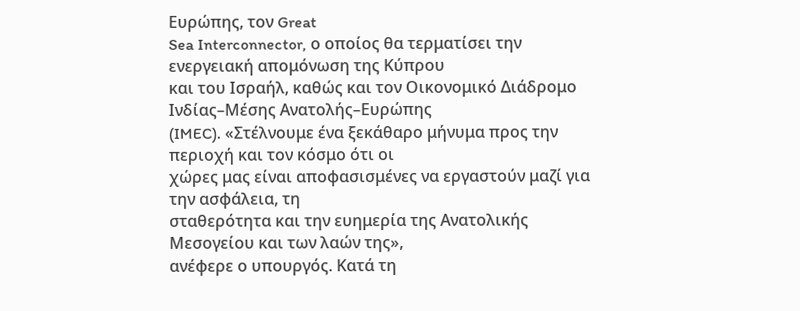Ευρώπης, τον Great
Sea Interconnector, ο οποίος θα τερματίσει την ενεργειακή απομόνωση της Κύπρου
και του Ισραήλ, καθώς και τον Οικονομικό Διάδρομο Ινδίας–Μέσης Ανατολής–Ευρώπης
(IMEC). «Στέλνουμε ένα ξεκάθαρο μήνυμα προς την περιοχή και τον κόσμο ότι οι
χώρες μας είναι αποφασισμένες να εργαστούν μαζί για την ασφάλεια, τη
σταθερότητα και την ευημερία της Ανατολικής Μεσογείου και των λαών της»,
ανέφερε ο υπουργός. Κατά τη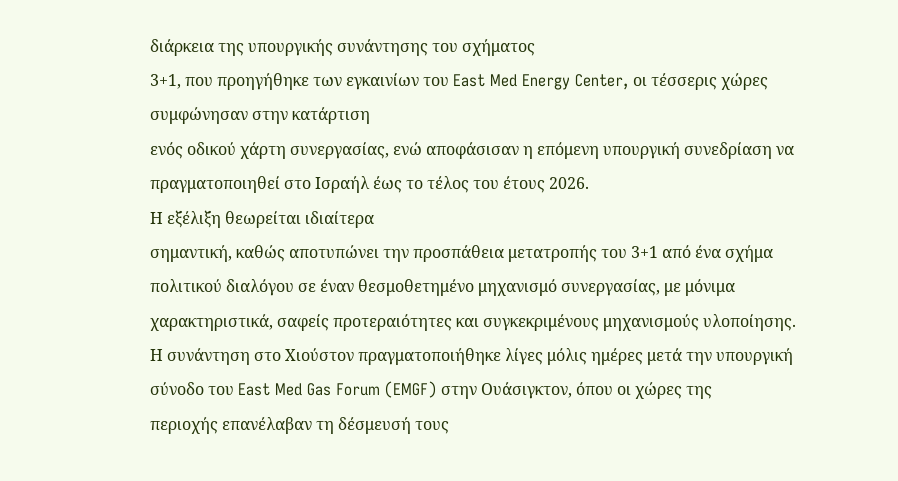διάρκεια της υπουργικής συνάντησης του σχήματος
3+1, που προηγήθηκε των εγκαινίων του East Med Energy Center, οι τέσσερις χώρες
συμφώνησαν στην κατάρτιση
ενός οδικού χάρτη συνεργασίας, ενώ αποφάσισαν η επόμενη υπουργική συνεδρίαση να
πραγματοποιηθεί στο Ισραήλ έως το τέλος του έτους 2026.
Η εξέλιξη θεωρείται ιδιαίτερα
σημαντική, καθώς αποτυπώνει την προσπάθεια μετατροπής του 3+1 από ένα σχήμα
πολιτικού διαλόγου σε έναν θεσμοθετημένο μηχανισμό συνεργασίας, με μόνιμα
χαρακτηριστικά, σαφείς προτεραιότητες και συγκεκριμένους μηχανισμούς υλοποίησης.
Η συνάντηση στο Χιούστον πραγματοποιήθηκε λίγες μόλις ημέρες μετά την υπουργική
σύνοδο του East Med Gas Forum (EMGF) στην Ουάσιγκτον, όπου οι χώρες της
περιοχής επανέλαβαν τη δέσμευσή τους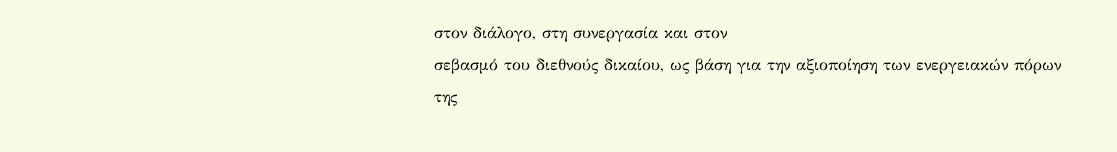στον διάλογο, στη συνεργασία και στον
σεβασμό του διεθνούς δικαίου, ως βάση για την αξιοποίηση των ενεργειακών πόρων
της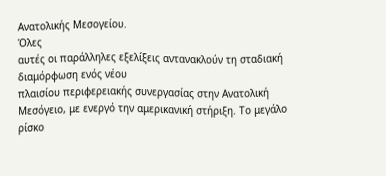Ανατολικής Μεσογείου.
Όλες
αυτές οι παράλληλες εξελίξεις αντανακλούν τη σταδιακή
διαμόρφωση ενός νέου
πλαισίου περιφερειακής συνεργασίας στην Ανατολική Μεσόγειο, με ενεργό την αμερικανική στήριξη. Το μεγάλο ρίσκο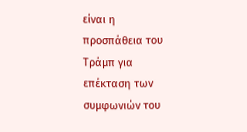είναι η
προσπάθεια του Τράμπ για επέκταση των συμφωνιών του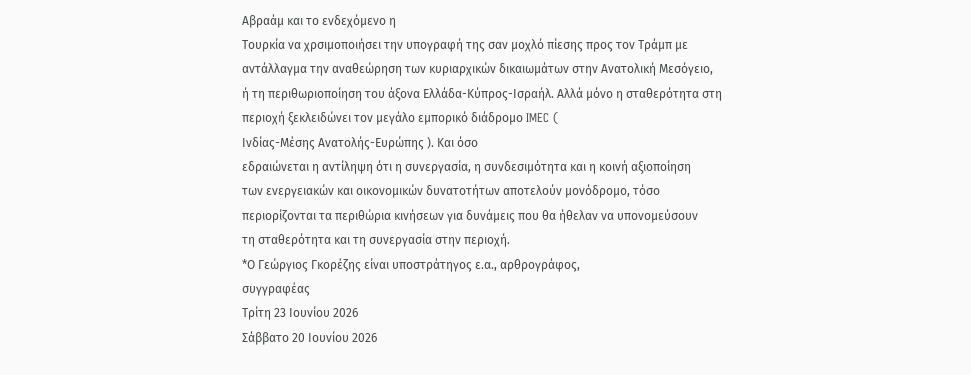Αβραάμ και το ενδεχόμενο η
Τουρκία να χρσιμοποιήσει την υπογραφή της σαν μοχλό πίεσης προς τον Τράμπ με
αντάλλαγμα την αναθεώρηση των κυριαρχικών δικαιωμάτων στην Ανατολική Μεσόγειο,
ή τη περιθωριοποίηση του άξονα Ελλάδα-Κύπρος-Ισραήλ. Αλλά μόνο η σταθερότητα στη
περιοχή ξεκλειδώνει τον μεγάλο εμπορικό διάδρομο IMEC (
Ινδίας-Μέσης Ανατολής-Ευρώπης ). Και όσο
εδραιώνεται η αντίληψη ότι η συνεργασία, η συνδεσιμότητα και η κοινή αξιοποίηση
των ενεργειακών και οικονομικών δυνατοτήτων αποτελούν μονόδρομο, τόσο
περιορίζονται τα περιθώρια κινήσεων για δυνάμεις που θα ήθελαν να υπονομεύσουν
τη σταθερότητα και τη συνεργασία στην περιοχή.
*Ο Γεώργιος Γκορέζης είναι υποστράτηγος ε.α., αρθρογράφος,
συγγραφέας
Τρίτη 23 Ιουνίου 2026
Σάββατο 20 Ιουνίου 2026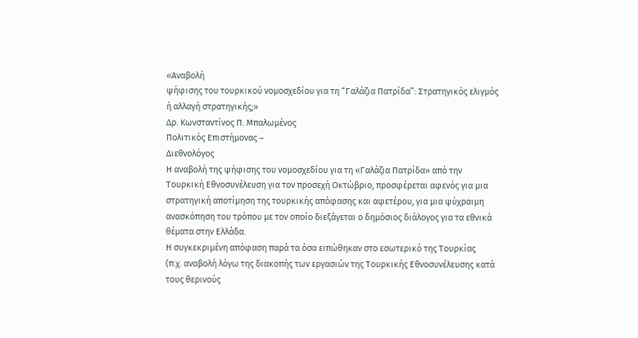«Αναβολή
ψήφισης του τουρκικού νομοσχεδίου για τη “Γαλάζια Πατρίδα”: Στρατηγικός ελιγμός
ή αλλαγή στρατηγικής;»
Δρ. Κωνσταντίνος Π. Μπαλωμένος
Πολιτικός Επιστήμονας –
Διεθνολόγος
Η αναβολή της ψήφισης του νομοσχεδίου για τη «Γαλάζια Πατρίδα» από την
Τουρκική Εθνοσυνέλευση για τον προσεχή Οκτώβριο, προσφέρεται αφενός για μια
στρατηγική αποτίμηση της τουρκικής απόφασης και αφετέρου, για μια ψύχραιμη
ανασκόπηση του τρόπου με τον οποίο διεξάγεται ο δημόσιος διάλογος για τα εθνικά
θέματα στην Ελλάδα.
Η συγκεκριμένη απόφαση παρά τα όσα ειπώθηκαν στο εσωτερικό της Τουρκίας
(π.χ. αναβολή λόγω της διακοπής των εργασιών της Τουρκικής Εθνοσυνέλευσης κατά
τους θερινούς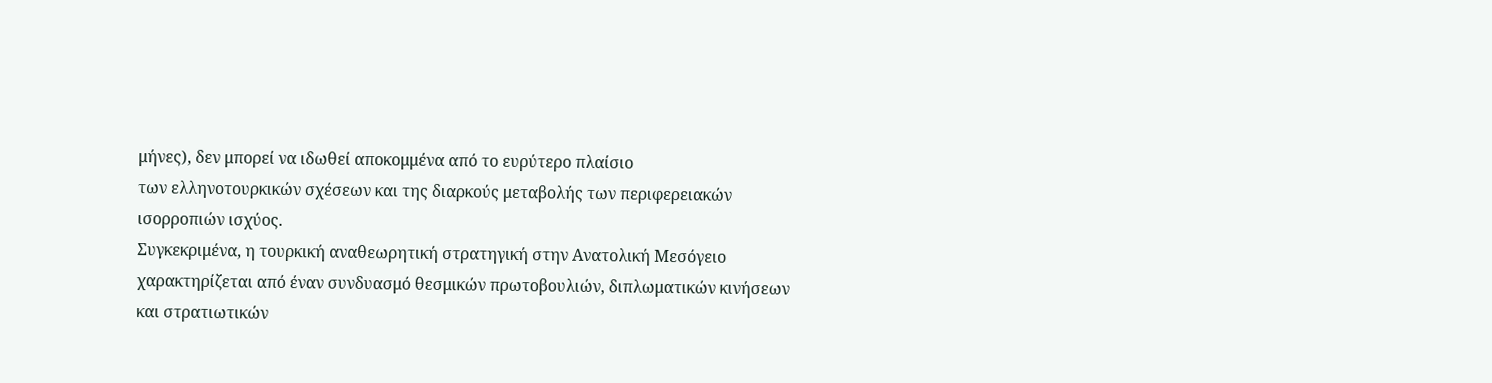μήνες), δεν μπορεί να ιδωθεί αποκομμένα από το ευρύτερο πλαίσιο
των ελληνοτουρκικών σχέσεων και της διαρκούς μεταβολής των περιφερειακών
ισορροπιών ισχύος.
Συγκεκριμένα, η τουρκική αναθεωρητική στρατηγική στην Ανατολική Μεσόγειο
χαρακτηρίζεται από έναν συνδυασμό θεσμικών πρωτοβουλιών, διπλωματικών κινήσεων
και στρατιωτικών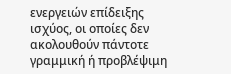ενεργειών επίδειξης ισχύος, οι οποίες δεν ακολουθούν πάντοτε
γραμμική ή προβλέψιμη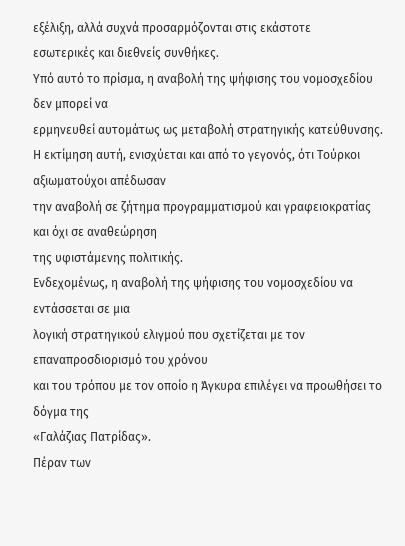εξέλιξη, αλλά συχνά προσαρμόζονται στις εκάστοτε
εσωτερικές και διεθνείς συνθήκες.
Υπό αυτό το πρίσμα, η αναβολή της ψήφισης του νομοσχεδίου δεν μπορεί να
ερμηνευθεί αυτομάτως ως μεταβολή στρατηγικής κατεύθυνσης.
Η εκτίμηση αυτή, ενισχύεται και από το γεγονός, ότι Τούρκοι αξιωματούχοι απέδωσαν
την αναβολή σε ζήτημα προγραμματισμού και γραφειοκρατίας και όχι σε αναθεώρηση
της υφιστάμενης πολιτικής.
Ενδεχομένως, η αναβολή της ψήφισης του νομοσχεδίου να εντάσσεται σε μια
λογική στρατηγικού ελιγμού που σχετίζεται με τον επαναπροσδιορισμό του χρόνου
και του τρόπου με τον οποίο η Άγκυρα επιλέγει να προωθήσει το δόγμα της
«Γαλάζιας Πατρίδας».
Πέραν των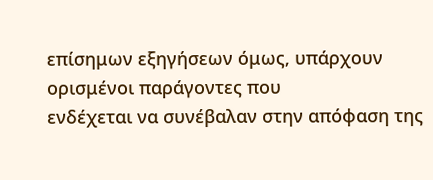επίσημων εξηγήσεων όμως, υπάρχουν ορισμένοι παράγοντες που
ενδέχεται να συνέβαλαν στην απόφαση της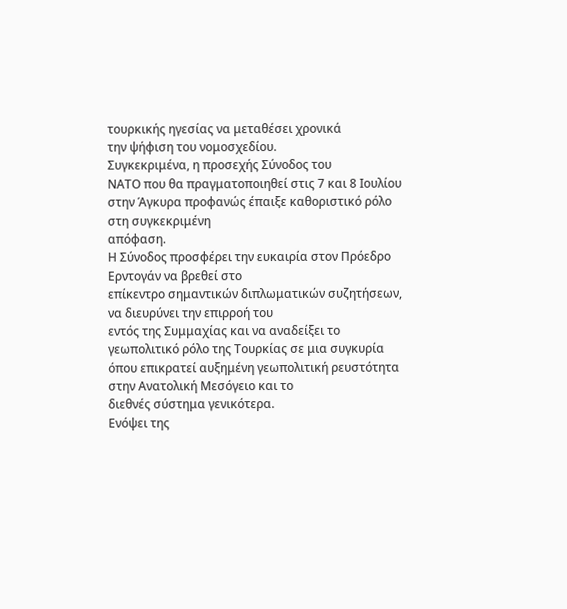τουρκικής ηγεσίας να μεταθέσει χρονικά
την ψήφιση του νομοσχεδίου.
Συγκεκριμένα, η προσεχής Σύνοδος του
ΝΑΤΟ που θα πραγματοποιηθεί στις 7 και 8 Ιουλίου στην Άγκυρα προφανώς έπαιξε καθοριστικό ρόλο στη συγκεκριμένη
απόφαση.
Η Σύνοδος προσφέρει την ευκαιρία στον Πρόεδρο Ερντογάν να βρεθεί στο
επίκεντρο σημαντικών διπλωματικών συζητήσεων, να διευρύνει την επιρροή του
εντός της Συμμαχίας και να αναδείξει το γεωπολιτικό ρόλο της Τουρκίας σε μια συγκυρία
όπου επικρατεί αυξημένη γεωπολιτική ρευστότητα στην Ανατολική Μεσόγειο και το
διεθνές σύστημα γενικότερα.
Ενόψει της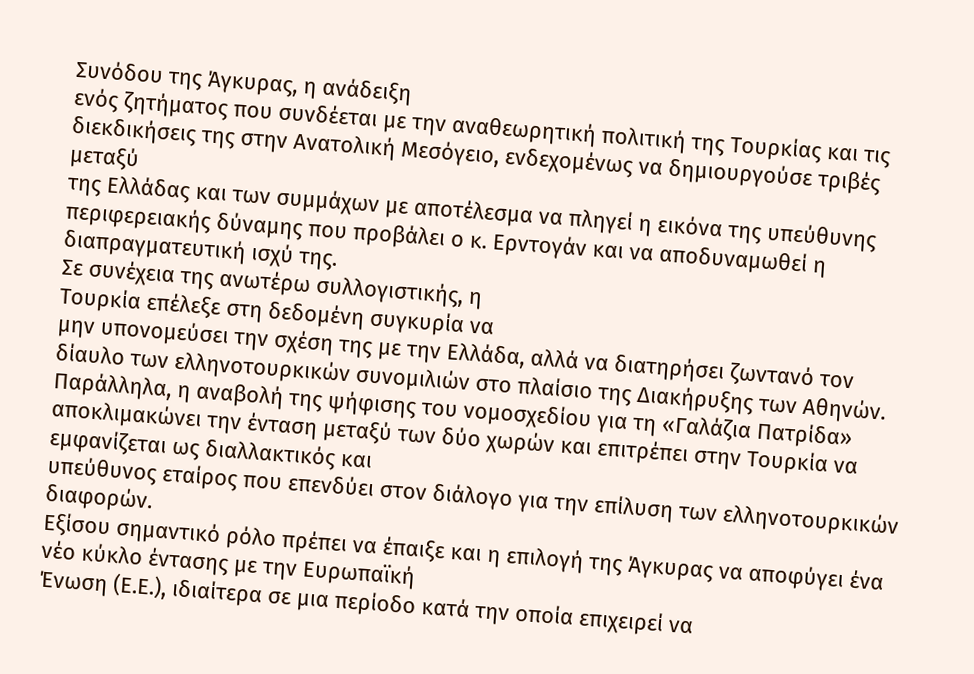Συνόδου της Άγκυρας, η ανάδειξη
ενός ζητήματος που συνδέεται με την αναθεωρητική πολιτική της Τουρκίας και τις
διεκδικήσεις της στην Ανατολική Μεσόγειο, ενδεχομένως να δημιουργούσε τριβές μεταξύ
της Ελλάδας και των συμμάχων με αποτέλεσμα να πληγεί η εικόνα της υπεύθυνης
περιφερειακής δύναμης που προβάλει ο κ. Ερντογάν και να αποδυναμωθεί η
διαπραγματευτική ισχύ της.
Σε συνέχεια της ανωτέρω συλλογιστικής, η
Τουρκία επέλεξε στη δεδομένη συγκυρία να
μην υπονομεύσει την σχέση της με την Ελλάδα, αλλά να διατηρήσει ζωντανό τον
δίαυλο των ελληνοτουρκικών συνομιλιών στο πλαίσιο της Διακήρυξης των Αθηνών.
Παράλληλα, η αναβολή της ψήφισης του νομοσχεδίου για τη «Γαλάζια Πατρίδα»
αποκλιμακώνει την ένταση μεταξύ των δύο χωρών και επιτρέπει στην Τουρκία να εμφανίζεται ως διαλλακτικός και
υπεύθυνος εταίρος που επενδύει στον διάλογο για την επίλυση των ελληνοτουρκικών
διαφορών.
Εξίσου σημαντικό ρόλο πρέπει να έπαιξε και η επιλογή της Άγκυρας να αποφύγει ένα νέο κύκλο έντασης με την Ευρωπαϊκή
Ένωση (Ε.Ε.), ιδιαίτερα σε μια περίοδο κατά την οποία επιχειρεί να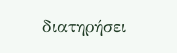διατηρήσει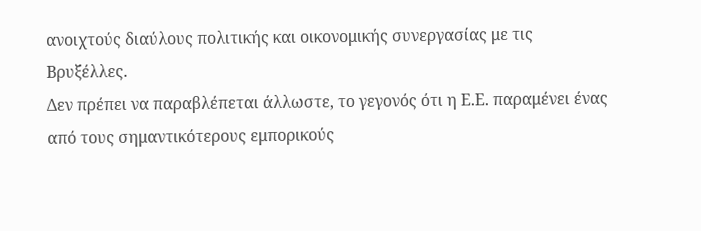ανοιχτούς διαύλους πολιτικής και οικονομικής συνεργασίας με τις
Βρυξέλλες.
Δεν πρέπει να παραβλέπεται άλλωστε, το γεγονός ότι η Ε.Ε. παραμένει ένας
από τους σημαντικότερους εμπορικούς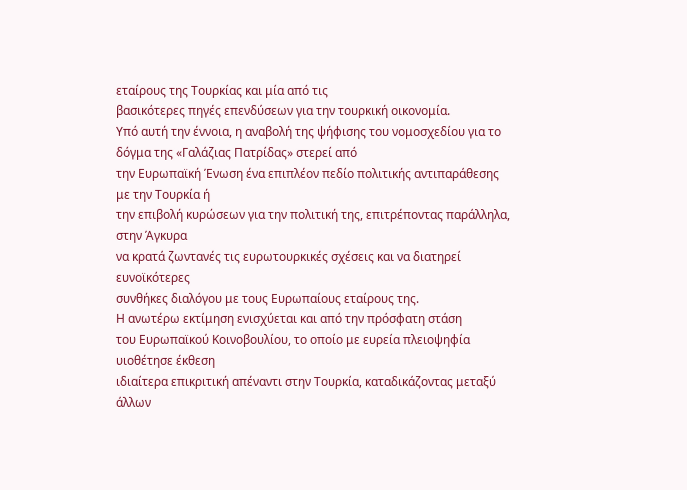εταίρους της Τουρκίας και μία από τις
βασικότερες πηγές επενδύσεων για την τουρκική οικονομία.
Υπό αυτή την έννοια, η αναβολή της ψήφισης του νομοσχεδίου για το δόγμα της «Γαλάζιας Πατρίδας» στερεί από
την Ευρωπαϊκή Ένωση ένα επιπλέον πεδίο πολιτικής αντιπαράθεσης με την Τουρκία ή
την επιβολή κυρώσεων για την πολιτική της, επιτρέποντας παράλληλα, στην Άγκυρα
να κρατά ζωντανές τις ευρωτουρκικές σχέσεις και να διατηρεί ευνοϊκότερες
συνθήκες διαλόγου με τους Ευρωπαίους εταίρους της.
Η ανωτέρω εκτίμηση ενισχύεται και από την πρόσφατη στάση
του Ευρωπαϊκού Κοινοβουλίου, το οποίο με ευρεία πλειοψηφία υιοθέτησε έκθεση
ιδιαίτερα επικριτική απέναντι στην Τουρκία, καταδικάζοντας μεταξύ άλλων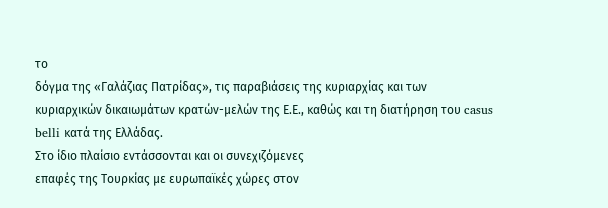το
δόγμα της «Γαλάζιας Πατρίδας», τις παραβιάσεις της κυριαρχίας και των
κυριαρχικών δικαιωμάτων κρατών-μελών της Ε.Ε., καθώς και τη διατήρηση του casus
belli κατά της Ελλάδας.
Στο ίδιο πλαίσιο εντάσσονται και οι συνεχιζόμενες
επαφές της Τουρκίας με ευρωπαϊκές χώρες στον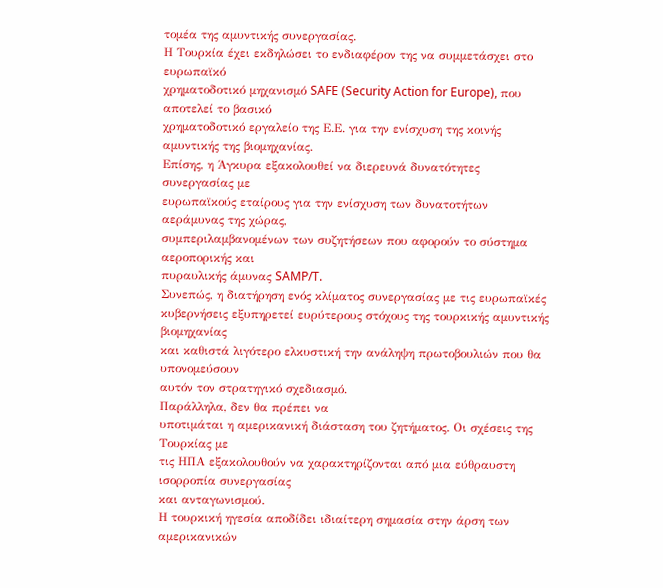τομέα της αμυντικής συνεργασίας.
Η Τουρκία έχει εκδηλώσει το ενδιαφέρον της να συμμετάσχει στο ευρωπαϊκό
χρηματοδοτικό μηχανισμό SAFE (Security Action for Europe), που αποτελεί το βασικό
χρηματοδοτικό εργαλείο της Ε.Ε. για την ενίσχυση της κοινής αμυντικής της βιομηχανίας.
Επίσης, η Άγκυρα εξακολουθεί να διερευνά δυνατότητες συνεργασίας με
ευρωπαϊκούς εταίρους για την ενίσχυση των δυνατοτήτων αεράμυνας της χώρας,
συμπεριλαμβανομένων των συζητήσεων που αφορούν το σύστημα αεροπορικής και
πυραυλικής άμυνας SAMP/T.
Συνεπώς, η διατήρηση ενός κλίματος συνεργασίας με τις ευρωπαϊκές
κυβερνήσεις εξυπηρετεί ευρύτερους στόχους της τουρκικής αμυντικής βιομηχανίας
και καθιστά λιγότερο ελκυστική την ανάληψη πρωτοβουλιών που θα υπονομεύσουν
αυτόν τον στρατηγικό σχεδιασμό.
Παράλληλα, δεν θα πρέπει να
υποτιμάται η αμερικανική διάσταση του ζητήματος. Οι σχέσεις της Τουρκίας με
τις ΗΠΑ εξακολουθούν να χαρακτηρίζονται από μια εύθραυστη ισορροπία συνεργασίας
και ανταγωνισμού.
Η τουρκική ηγεσία αποδίδει ιδιαίτερη σημασία στην άρση των αμερικανικών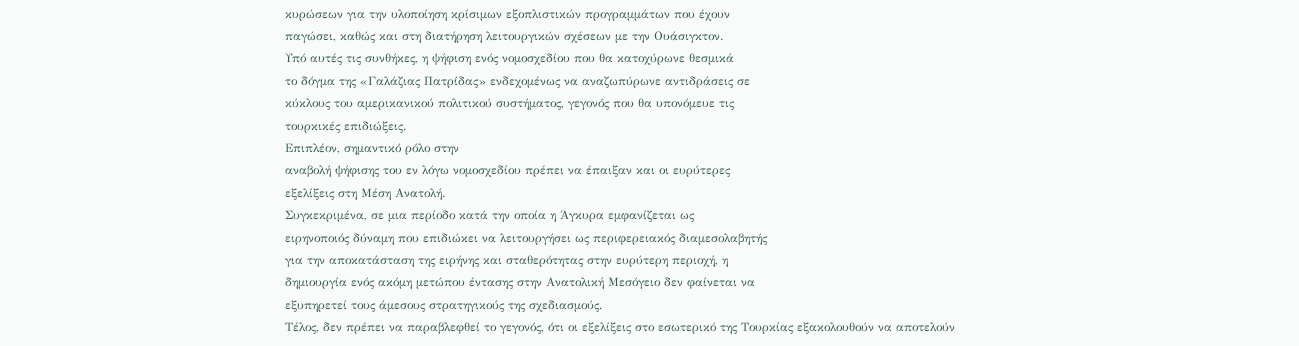κυρώσεων για την υλοποίηση κρίσιμων εξοπλιστικών προγραμμάτων που έχουν
παγώσει, καθώς και στη διατήρηση λειτουργικών σχέσεων με την Ουάσιγκτον.
Υπό αυτές τις συνθήκες, η ψήφιση ενός νομοσχεδίου που θα κατοχύρωνε θεσμικά
το δόγμα της «Γαλάζιας Πατρίδας» ενδεχομένως να αναζωπύρωνε αντιδράσεις σε
κύκλους του αμερικανικού πολιτικού συστήματος, γεγονός που θα υπονόμευε τις
τουρκικές επιδιώξεις.
Επιπλέον, σημαντικό ρόλο στην
αναβολή ψήφισης του εν λόγω νομοσχεδίου πρέπει να έπαιξαν και οι ευρύτερες
εξελίξεις στη Μέση Ανατολή.
Συγκεκριμένα, σε μια περίοδο κατά την οποία η Άγκυρα εμφανίζεται ως
ειρηνοποιός δύναμη που επιδιώκει να λειτουργήσει ως περιφερειακός διαμεσολαβητής
για την αποκατάσταση της ειρήνης και σταθερότητας στην ευρύτερη περιοχή, η
δημιουργία ενός ακόμη μετώπου έντασης στην Ανατολική Μεσόγειο δεν φαίνεται να
εξυπηρετεί τους άμεσους στρατηγικούς της σχεδιασμούς.
Τέλος, δεν πρέπει να παραβλεφθεί το γεγονός, ότι οι εξελίξεις στο εσωτερικό της Τουρκίας εξακολουθούν να αποτελούν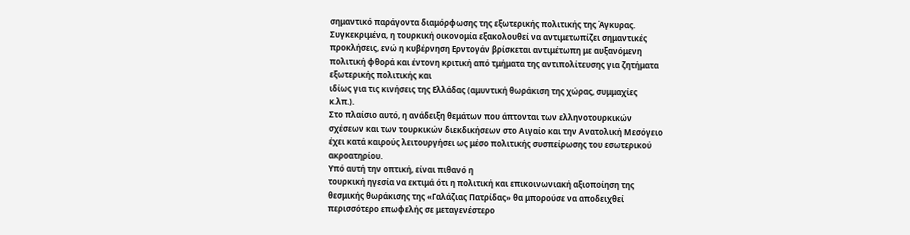σημαντικό παράγοντα διαμόρφωσης της εξωτερικής πολιτικής της Άγκυρας.
Συγκεκριμένα, η τουρκική οικονομία εξακολουθεί να αντιμετωπίζει σημαντικές
προκλήσεις, ενώ η κυβέρνηση Ερντογάν βρίσκεται αντιμέτωπη με αυξανόμενη
πολιτική φθορά και έντονη κριτική από τμήματα της αντιπολίτευσης για ζητήματα
εξωτερικής πολιτικής και
ιδίως για τις κινήσεις της Ελλάδας (αμυντική θωράκιση της χώρας, συμμαχίες
κ.λπ.).
Στο πλαίσιο αυτό, η ανάδειξη θεμάτων που άπτονται των ελληνοτουρκικών
σχέσεων και των τουρκικών διεκδικήσεων στο Αιγαίο και την Ανατολική Μεσόγειο
έχει κατά καιρούς λειτουργήσει ως μέσο πολιτικής συσπείρωσης του εσωτερικού
ακροατηρίου.
Υπό αυτή την οπτική, είναι πιθανό η
τουρκική ηγεσία να εκτιμά ότι η πολιτική και επικοινωνιακή αξιοποίηση της
θεσμικής θωράκισης της «Γαλάζιας Πατρίδας» θα μπορούσε να αποδειχθεί
περισσότερο επωφελής σε μεταγενέστερο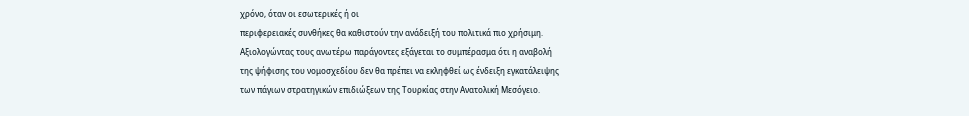χρόνο, όταν οι εσωτερικές ή οι
περιφερειακές συνθήκες θα καθιστούν την ανάδειξή του πολιτικά πιο χρήσιμη.
Αξιολογώντας τους ανωτέρω παράγοντες εξάγεται το συμπέρασμα ότι η αναβολή
της ψήφισης του νομοσχεδίου δεν θα πρέπει να εκληφθεί ως ένδειξη εγκατάλειψης
των πάγιων στρατηγικών επιδιώξεων της Τουρκίας στην Ανατολική Μεσόγειο.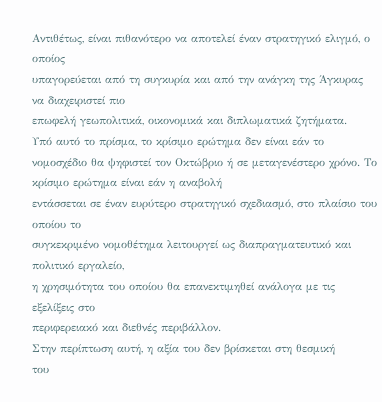Αντιθέτως, είναι πιθανότερο να αποτελεί έναν στρατηγικό ελιγμό, ο οποίος
υπαγορεύεται από τη συγκυρία και από την ανάγκη της Άγκυρας να διαχειριστεί πιο
επωφελή γεωπολιτικά, οικονομικά και διπλωματικά ζητήματα.
Υπό αυτό το πρίσμα, το κρίσιμο ερώτημα δεν είναι εάν το
νομοσχέδιο θα ψηφιστεί τον Οκτώβριο ή σε μεταγενέστερο χρόνο. Το κρίσιμο ερώτημα είναι εάν η αναβολή
εντάσσεται σε έναν ευρύτερο στρατηγικό σχεδιασμό, στο πλαίσιο του οποίου το
συγκεκριμένο νομοθέτημα λειτουργεί ως διαπραγματευτικό και πολιτικό εργαλείο,
η χρησιμότητα του οποίου θα επανεκτιμηθεί ανάλογα με τις εξελίξεις στο
περιφερειακό και διεθνές περιβάλλον.
Στην περίπτωση αυτή, η αξία του δεν βρίσκεται στη θεσμική
του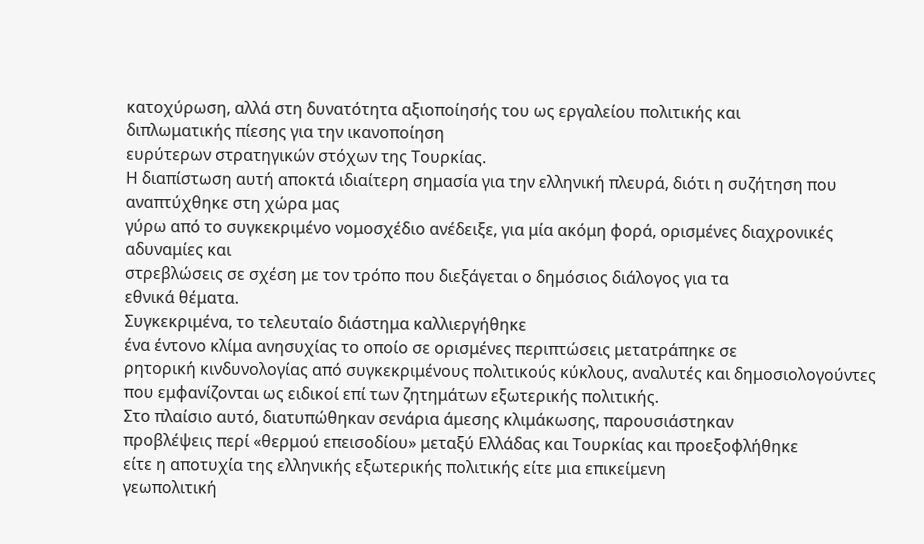κατοχύρωση, αλλά στη δυνατότητα αξιοποίησής του ως εργαλείου πολιτικής και
διπλωματικής πίεσης για την ικανοποίηση
ευρύτερων στρατηγικών στόχων της Τουρκίας.
Η διαπίστωση αυτή αποκτά ιδιαίτερη σημασία για την ελληνική πλευρά, διότι η συζήτηση που αναπτύχθηκε στη χώρα μας
γύρω από το συγκεκριμένο νομοσχέδιο ανέδειξε, για μία ακόμη φορά, ορισμένες διαχρονικές αδυναμίες και
στρεβλώσεις σε σχέση με τον τρόπο που διεξάγεται ο δημόσιος διάλογος για τα
εθνικά θέματα.
Συγκεκριμένα, το τελευταίο διάστημα καλλιεργήθηκε
ένα έντονο κλίμα ανησυχίας το οποίο σε ορισμένες περιπτώσεις μετατράπηκε σε
ρητορική κινδυνολογίας από συγκεκριμένους πολιτικούς κύκλους, αναλυτές και δημοσιολογούντες
που εμφανίζονται ως ειδικοί επί των ζητημάτων εξωτερικής πολιτικής.
Στο πλαίσιο αυτό, διατυπώθηκαν σενάρια άμεσης κλιμάκωσης, παρουσιάστηκαν
προβλέψεις περί «θερμού επεισοδίου» μεταξύ Ελλάδας και Τουρκίας και προεξοφλήθηκε
είτε η αποτυχία της ελληνικής εξωτερικής πολιτικής είτε μια επικείμενη
γεωπολιτική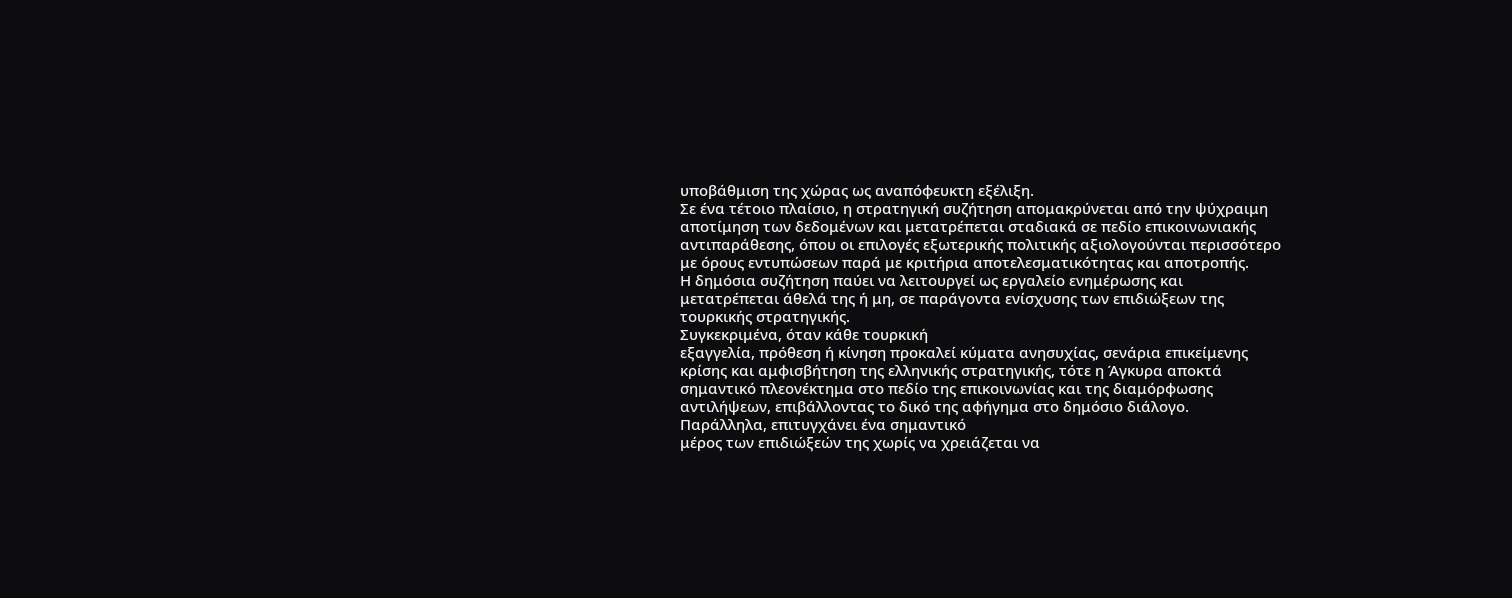υποβάθμιση της χώρας ως αναπόφευκτη εξέλιξη.
Σε ένα τέτοιο πλαίσιο, η στρατηγική συζήτηση απομακρύνεται από την ψύχραιμη
αποτίμηση των δεδομένων και μετατρέπεται σταδιακά σε πεδίο επικοινωνιακής
αντιπαράθεσης, όπου οι επιλογές εξωτερικής πολιτικής αξιολογούνται περισσότερο
με όρους εντυπώσεων παρά με κριτήρια αποτελεσματικότητας και αποτροπής.
Η δημόσια συζήτηση παύει να λειτουργεί ως εργαλείο ενημέρωσης και
μετατρέπεται άθελά της ή μη, σε παράγοντα ενίσχυσης των επιδιώξεων της
τουρκικής στρατηγικής.
Συγκεκριμένα, όταν κάθε τουρκική
εξαγγελία, πρόθεση ή κίνηση προκαλεί κύματα ανησυχίας, σενάρια επικείμενης
κρίσης και αμφισβήτηση της ελληνικής στρατηγικής, τότε η Άγκυρα αποκτά
σημαντικό πλεονέκτημα στο πεδίο της επικοινωνίας και της διαμόρφωσης
αντιλήψεων, επιβάλλοντας το δικό της αφήγημα στο δημόσιο διάλογο.
Παράλληλα, επιτυγχάνει ένα σημαντικό
μέρος των επιδιώξεών της χωρίς να χρειάζεται να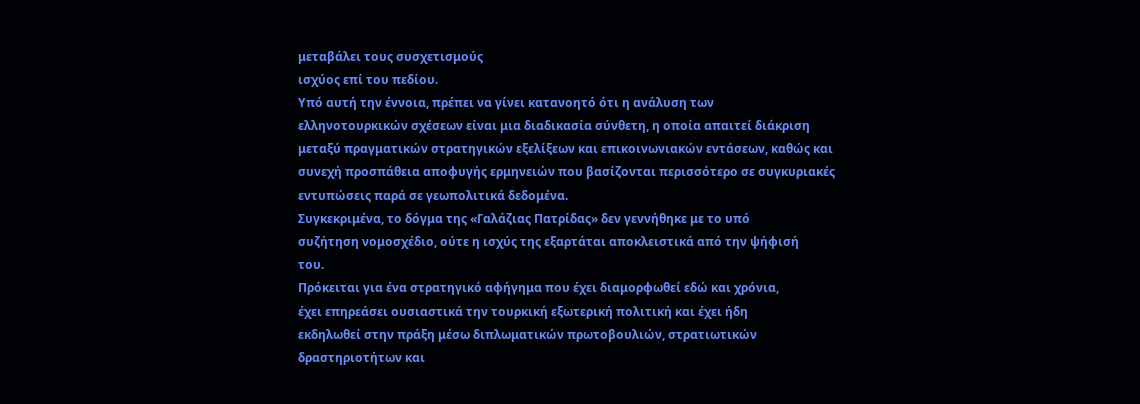μεταβάλει τους συσχετισμούς
ισχύος επί του πεδίου.
Υπό αυτή την έννοια, πρέπει να γίνει κατανοητό ότι η ανάλυση των
ελληνοτουρκικών σχέσεων είναι μια διαδικασία σύνθετη, η οποία απαιτεί διάκριση
μεταξύ πραγματικών στρατηγικών εξελίξεων και επικοινωνιακών εντάσεων, καθώς και
συνεχή προσπάθεια αποφυγής ερμηνειών που βασίζονται περισσότερο σε συγκυριακές
εντυπώσεις παρά σε γεωπολιτικά δεδομένα.
Συγκεκριμένα, το δόγμα της «Γαλάζιας Πατρίδας» δεν γεννήθηκε με το υπό
συζήτηση νομοσχέδιο, ούτε η ισχύς της εξαρτάται αποκλειστικά από την ψήφισή
του.
Πρόκειται για ένα στρατηγικό αφήγημα που έχει διαμορφωθεί εδώ και χρόνια,
έχει επηρεάσει ουσιαστικά την τουρκική εξωτερική πολιτική και έχει ήδη
εκδηλωθεί στην πράξη μέσω διπλωματικών πρωτοβουλιών, στρατιωτικών
δραστηριοτήτων και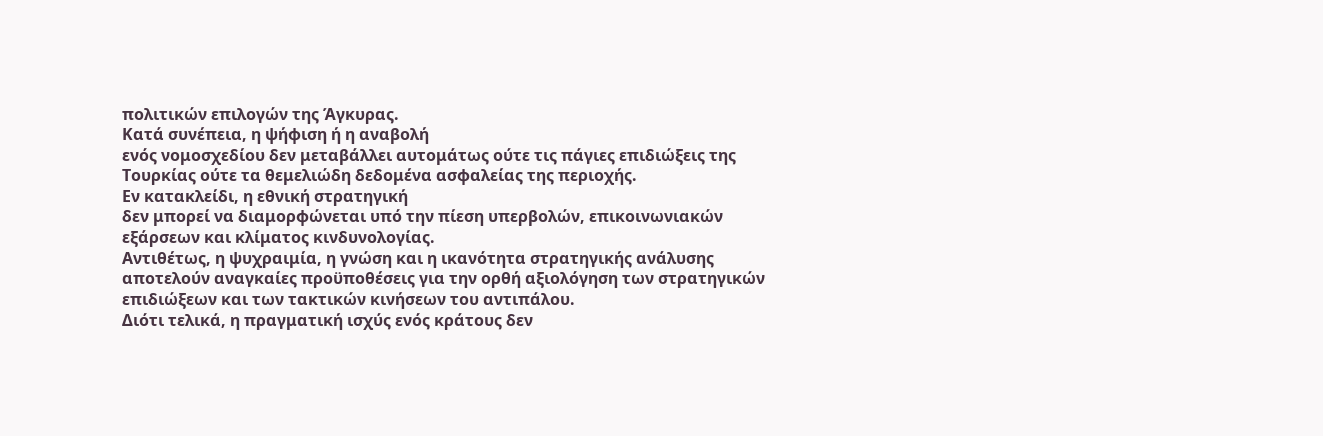πολιτικών επιλογών της Άγκυρας.
Κατά συνέπεια, η ψήφιση ή η αναβολή
ενός νομοσχεδίου δεν μεταβάλλει αυτομάτως ούτε τις πάγιες επιδιώξεις της
Τουρκίας ούτε τα θεμελιώδη δεδομένα ασφαλείας της περιοχής.
Εν κατακλείδι, η εθνική στρατηγική
δεν μπορεί να διαμορφώνεται υπό την πίεση υπερβολών, επικοινωνιακών
εξάρσεων και κλίματος κινδυνολογίας.
Αντιθέτως, η ψυχραιμία, η γνώση και η ικανότητα στρατηγικής ανάλυσης
αποτελούν αναγκαίες προϋποθέσεις για την ορθή αξιολόγηση των στρατηγικών
επιδιώξεων και των τακτικών κινήσεων του αντιπάλου.
Διότι τελικά, η πραγματική ισχύς ενός κράτους δεν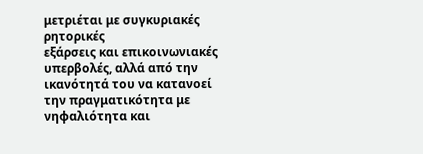μετριέται με συγκυριακές ρητορικές
εξάρσεις και επικοινωνιακές υπερβολές, αλλά από την ικανότητά του να κατανοεί
την πραγματικότητα με νηφαλιότητα και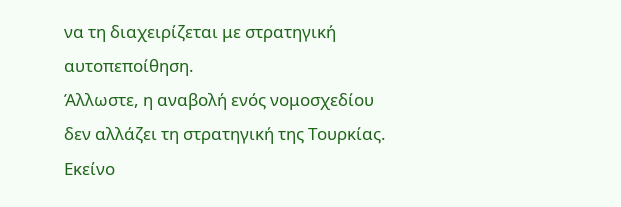να τη διαχειρίζεται με στρατηγική
αυτοπεποίθηση.
Άλλωστε, η αναβολή ενός νομοσχεδίου
δεν αλλάζει τη στρατηγική της Τουρκίας.
Εκείνο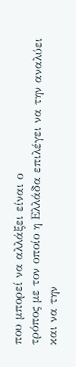που μπορεί να αλλάξει είναι ο
τρόπος με τον οποίο η Ελλάδα επιλέγει να την αναλύει και να την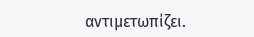αντιμετωπίζει.